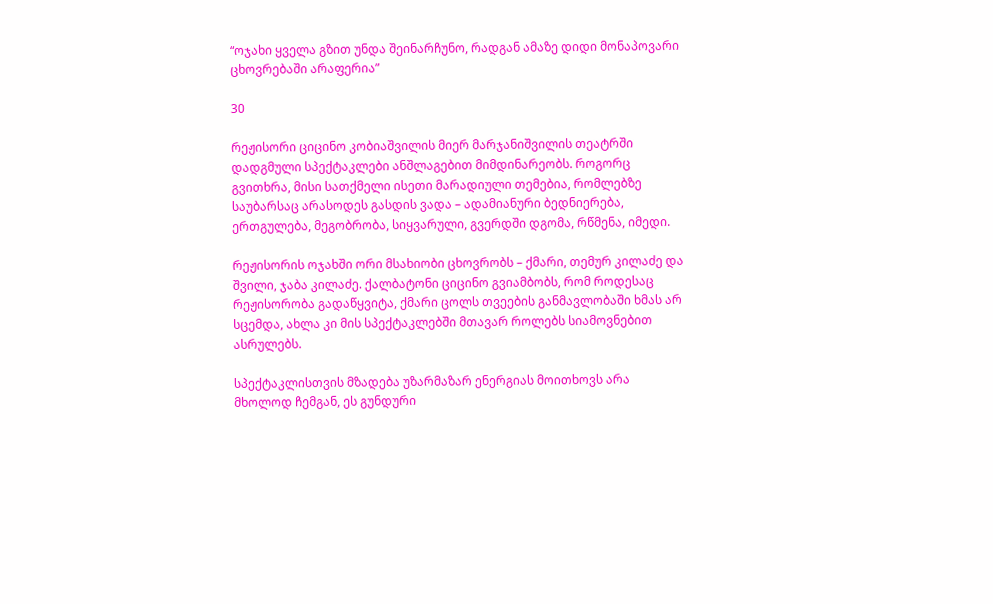“ოჯახი ყველა გზით უნდა შეინარჩუნო, რადგან ამაზე დიდი მონაპოვარი ცხოვრებაში არაფერია”

30

რეჟისორი ციცინო კობიაშვილის მიერ მარჯანიშვილის თეატრში დადგმული სპექტაკლები ანშლაგებით მიმდინარეობს. როგორც გვითხრა, მისი სათქმელი ისეთი მარადიული თემებია, რომლებზე საუბარსაც არასოდეს გასდის ვადა – ადამიანური ბედნიერება, ერთგულება, მეგობრობა, სიყვარული, გვერდში დგომა, რწმენა, იმედი.

რეჟისორის ოჯახში ორი მსახიობი ცხოვრობს – ქმარი, თემურ კილაძე და შვილი, ჯაბა კილაძე. ქალბატონი ციცინო გვიამბობს, რომ როდესაც რეჟისორობა გადაწყვიტა, ქმარი ცოლს თვეების განმავლობაში ხმას არ სცემდა, ახლა კი მის სპექტაკლებში მთავარ როლებს სიამოვნებით ასრულებს.

სპექტაკლისთვის მზადება უზარმაზარ ენერგიას მოითხოვს არა მხოლოდ ჩემგან, ეს გუნდური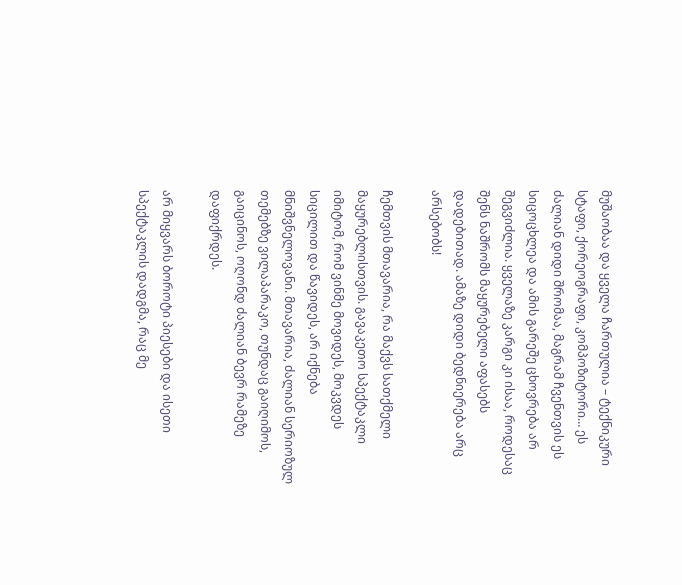მუშაობაა და ყველა ჩართულია – ტექნიკური სტაფი, ქორეოგრაფი, კომპოზიტორი… ეს ძალიან დიდი შრომაა, მაგრამ ჩვენთვის ეს სიცოცხლეა და ამის გარეშე ცხოვრება არ შეგვიძლია. ყველაზე კარგი კი ისაა, როდესაც შენს ნაშრომს მაყურებელი აფასებს დადებითად. ამაზე დიდი ბედნიერება არც არსებობს!

ჩემთვის მთავარია, რა მაქვს სათქმელი მაყურებლისთვის. გავაკეთო სპექტაკლი იმიტომ, რომ ვინმე მოვიდეს, მოკვდეს სიცილით და წავიდეს, არ იქნება მნიშვნელოვანი. მთავარია, ძალიან სერიოზულ თემებზე ვილაპარაკო, თუნდაც გაიღიმოს, გაიცინოს, ოღონდ ძალიან ბევრ რამეზე დაფიქრდეს.

არ მიყვარს ბოროტი პიესები და ისეთი სპექტაკლის დადგმა, რაც მე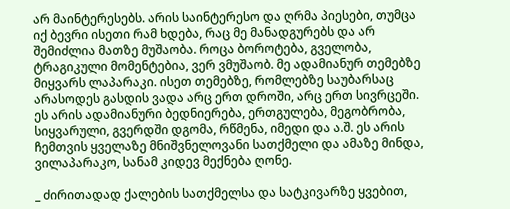არ მაინტერესებს. არის საინტერესო და ღრმა პიესები, თუმცა იქ ბევრი ისეთი რამ ხდება, რაც მე მანადგურებს და არ შემიძლია მათზე მუშაობა. როცა ბოროტება, გველობა, ტრაგიკული მომენტებია, ვერ ვმუშაობ. მე ადამიანურ თემებზე მიყვარს ლაპარაკი. ისეთ თემებზე, რომლებზე საუბარსაც არასოდეს გასდის ვადა არც ერთ დროში, არც ერთ სივრცეში. ეს არის ადამიანური ბედნიერება, ერთგულება, მეგობრობა, სიყვარული, გვერდში დგომა, რწმენა, იმედი და ა.შ. ეს არის ჩემთვის ყველაზე მნიშვნელოვანი სათქმელი და ამაზე მინდა, ვილაპარაკო, სანამ კიდევ მექნება ღონე.

_ ძირითადად ქალების სათქმელსა და სატკივარზე ყვებით,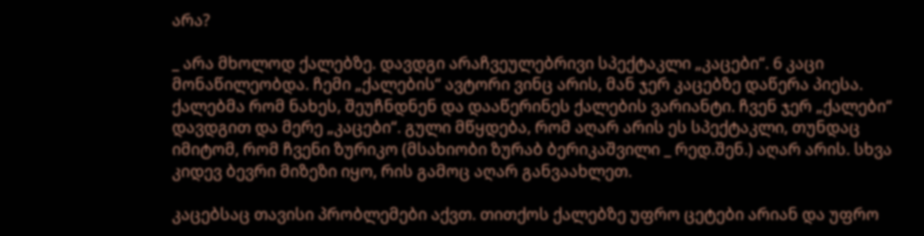არა?

_ არა მხოლოდ ქალებზე. დავდგი არაჩვეულებრივი სპექტაკლი „კაცები“. 6 კაცი მონაწილეობდა. ჩემი „ქალების“ ავტორი ვინც არის, მან ჯერ კაცებზე დაწერა პიესა. ქალებმა რომ ნახეს, შეუჩნდნენ და დააწერინეს ქალების ვარიანტი. ჩვენ ჯერ „ქალები“ დავდგით და მერე „კაცები“. გული მწყდება, რომ აღარ არის ეს სპექტაკლი, თუნდაც იმიტომ, რომ ჩვენი ზურიკო (მსახიობი ზურაბ ბერიკაშვილი _ რედ.შენ.) აღარ არის. სხვა კიდევ ბევრი მიზეზი იყო, რის გამოც აღარ განვაახლეთ.

კაცებსაც თავისი პრობლემები აქვთ. თითქოს ქალებზე უფრო ცეტები არიან და უფრო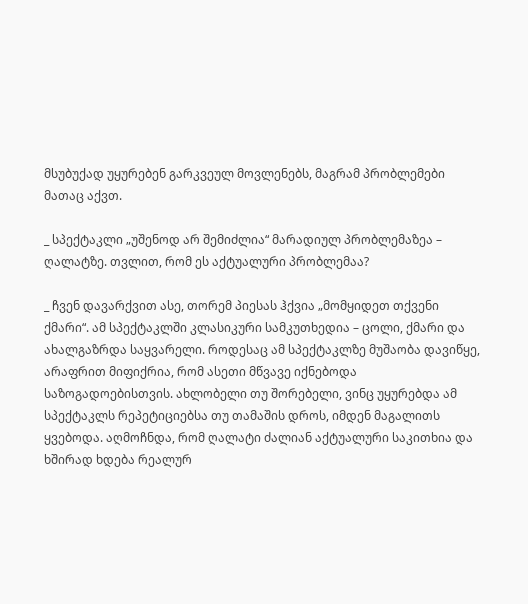მსუბუქად უყურებენ გარკვეულ მოვლენებს, მაგრამ პრობლემები მათაც აქვთ.

_ სპექტაკლი „უშენოდ არ შემიძლია“ მარადიულ პრობლემაზეა – ღალატზე. თვლით, რომ ეს აქტუალური პრობლემაა?

_ ჩვენ დავარქვით ასე, თორემ პიესას ჰქვია „მომყიდეთ თქვენი ქმარი“. ამ სპექტაკლში კლასიკური სამკუთხედია – ცოლი, ქმარი და ახალგაზრდა საყვარელი. როდესაც ამ სპექტაკლზე მუშაობა დავიწყე, არაფრით მიფიქრია, რომ ასეთი მწვავე იქნებოდა საზოგადოებისთვის. ახლობელი თუ შორებელი, ვინც უყურებდა ამ სპექტაკლს რეპეტიციებსა თუ თამაშის დროს, იმდენ მაგალითს ყვებოდა. აღმოჩნდა, რომ ღალატი ძალიან აქტუალური საკითხია და ხშირად ხდება რეალურ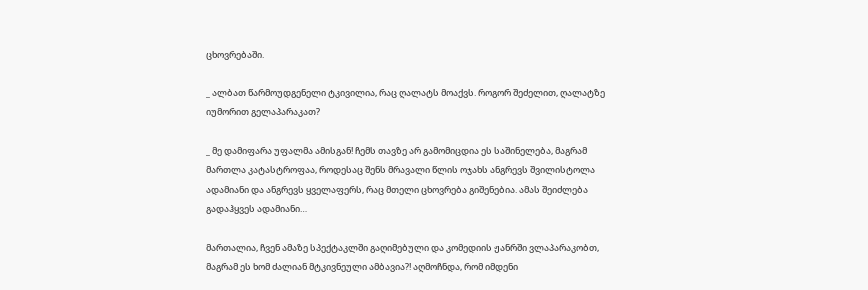ცხოვრებაში.

_ ალბათ წარმოუდგენელი ტკივილია, რაც ღალატს მოაქვს. როგორ შეძელით, ღალატზე იუმორით გელაპარაკათ?

_ მე დამიფარა უფალმა ამისგან! ჩემს თავზე არ გამომიცდია ეს საშინელება, მაგრამ მართლა კატასტროფაა, როდესაც შენს მრავალი წლის ოჯახს ანგრევს შვილისტოლა ადამიანი და ანგრევს ყველაფერს, რაც მთელი ცხოვრება გიშენებია. ამას შეიძლება გადაჰყვეს ადამიანი…

მართალია, ჩვენ ამაზე სპექტაკლში გაღიმებული და კომედიის ჟანრში ვლაპარაკობთ, მაგრამ ეს ხომ ძალიან მტკივნეული ამბავია?! აღმოჩნდა, რომ იმდენი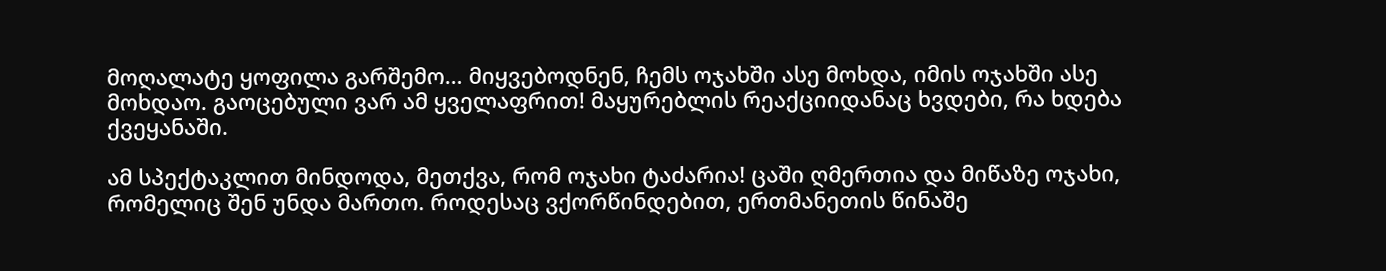მოღალატე ყოფილა გარშემო… მიყვებოდნენ, ჩემს ოჯახში ასე მოხდა, იმის ოჯახში ასე მოხდაო. გაოცებული ვარ ამ ყველაფრით! მაყურებლის რეაქციიდანაც ხვდები, რა ხდება ქვეყანაში.

ამ სპექტაკლით მინდოდა, მეთქვა, რომ ოჯახი ტაძარია! ცაში ღმერთია და მიწაზე ოჯახი, რომელიც შენ უნდა მართო. როდესაც ვქორწინდებით, ერთმანეთის წინაშე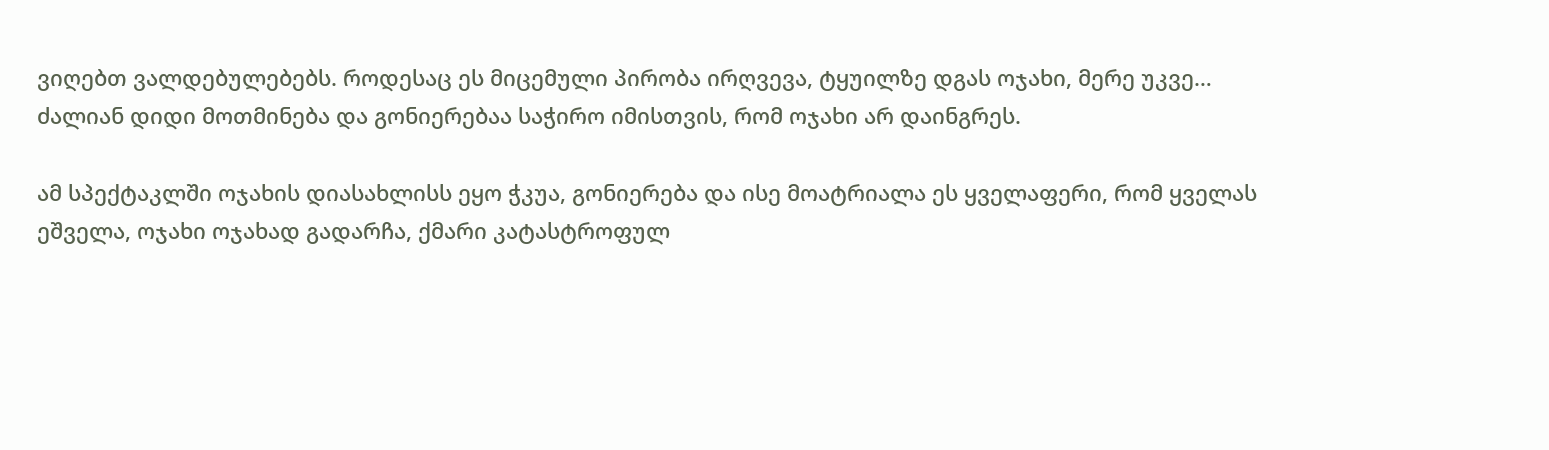ვიღებთ ვალდებულებებს. როდესაც ეს მიცემული პირობა ირღვევა, ტყუილზე დგას ოჯახი, მერე უკვე… ძალიან დიდი მოთმინება და გონიერებაა საჭირო იმისთვის, რომ ოჯახი არ დაინგრეს.

ამ სპექტაკლში ოჯახის დიასახლისს ეყო ჭკუა, გონიერება და ისე მოატრიალა ეს ყველაფერი, რომ ყველას ეშველა, ოჯახი ოჯახად გადარჩა, ქმარი კატასტროფულ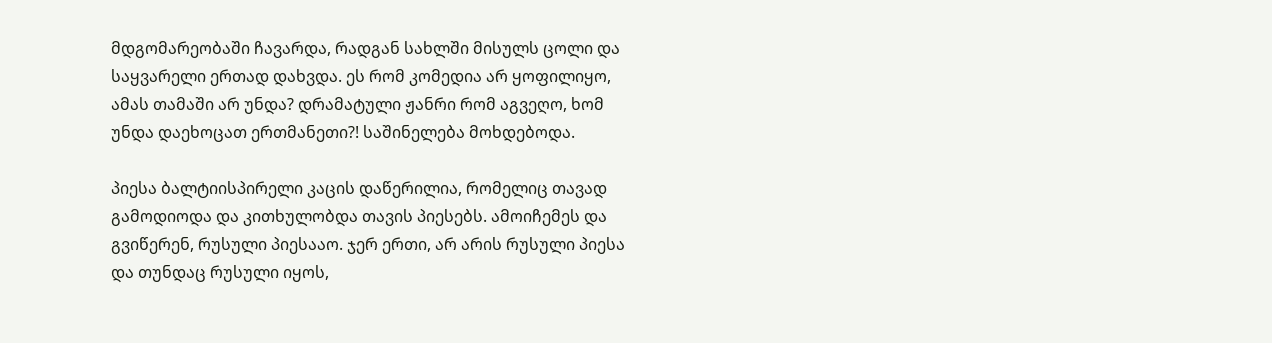მდგომარეობაში ჩავარდა, რადგან სახლში მისულს ცოლი და საყვარელი ერთად დახვდა. ეს რომ კომედია არ ყოფილიყო, ამას თამაში არ უნდა? დრამატული ჟანრი რომ აგვეღო, ხომ უნდა დაეხოცათ ერთმანეთი?! საშინელება მოხდებოდა.

პიესა ბალტიისპირელი კაცის დაწერილია, რომელიც თავად გამოდიოდა და კითხულობდა თავის პიესებს. ამოიჩემეს და გვიწერენ, რუსული პიესააო. ჯერ ერთი, არ არის რუსული პიესა და თუნდაც რუსული იყოს,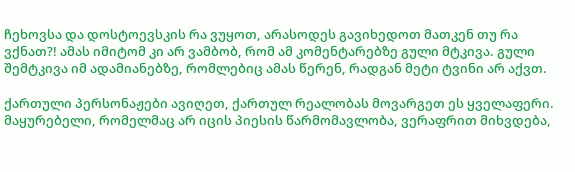ჩეხოვსა და დოსტოევსკის რა ვუყოთ, არასოდეს გავიხედოთ მათკენ თუ რა ვქნათ?! ამას იმიტომ კი არ ვამბობ, რომ ამ კომენტარებზე გული მტკივა. გული შემტკივა იმ ადამიანებზე, რომლებიც ამას წერენ, რადგან მეტი ტვინი არ აქვთ.

ქართული პერსონაჟები ავიღეთ, ქართულ რეალობას მოვარგეთ ეს ყველაფერი. მაყურებელი, რომელმაც არ იცის პიესის წარმომავლობა, ვერაფრით მიხვდება,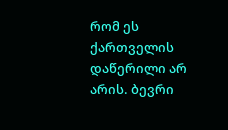რომ ეს ქართველის დაწერილი არ არის. ბევრი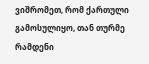ვიშრომეთ, რომ ქართული გამოსულიყო, თან თურმე რამდენი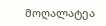მოღალატეა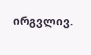ირგვლივ.